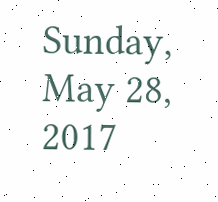Sunday, May 28, 2017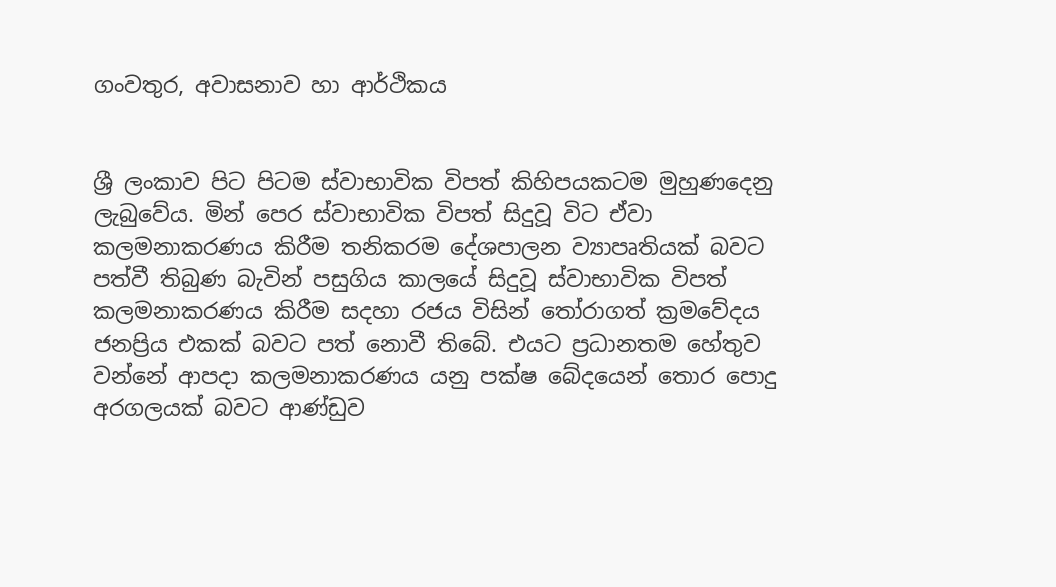ගංවතුර, අවාසනාව හා ආර්ථිකය


ශ්‍රී ලංකාව පිට පිටම ස්වාභාවික විපත් කිහිපයකටම මුහුණදෙනු ලැබුවේය. මින් පෙර ස්වාභාවික විපත් සිදුවූ විට ඒවා කලමනාකරණය කිරීම තනිකරම දේශපාලන ව්‍යාපෘතියක් බවට පත්වී තිබුණ බැවින් පසුගිය කාලයේ සිදුවූ ස්වාභාවික විපත් කලමනාකරණය කිරීම සදහා රජය විසින් තෝරාගත් ක්‍රමවේදය ජනප්‍රිය එකක් බවට පත් නොවී තිබේ. එයට ප්‍රධානතම හේතුව වන්නේ ආපදා කලමනාකරණය යනු පක්ෂ බේදයෙන් තොර පොදු අරගලයක් බවට ආණ්ඩුව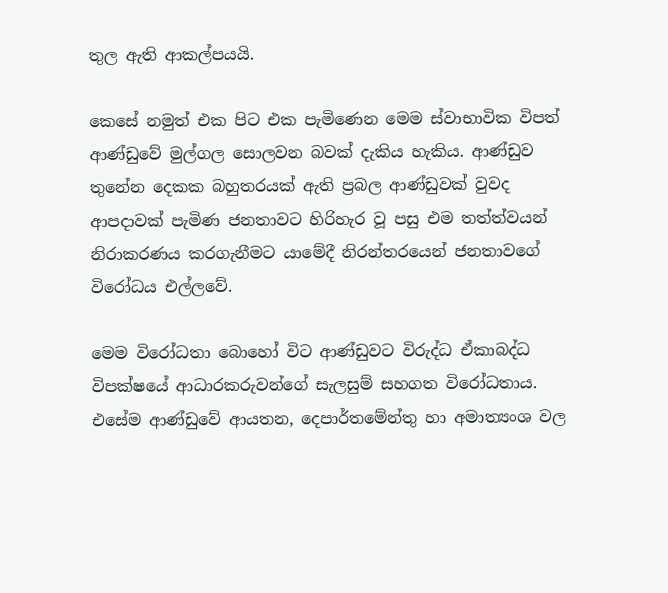තුල ඇති ආකල්පයයි.

කෙසේ නමුත් එක පිට එක පැමිණෙන මෙම ස්වාභාවික විපත් ආණ්ඩුවේ මුල්ගල සොලවන බවක් දැකිය හැකිය. ආණ්ඩුව තුනේන දෙකක බහුතරයක් ඇති ප්‍රබල ආණ්ඩුවක් වුවද ආපදාවක් පැමිණ ජනතාවට හිරිහැර වූ පසු එම තත්ත්වයන් නිරාකරණය කරගැනීමට යාමේදී නිරන්තරයෙන් ජනතාවගේ විරෝධය එල්ලවේ.

මෙම විරෝධතා බොහෝ විට ආණ්ඩුවට විරුද්ධ ඒකාබද්ධ විපක්ෂයේ ආධාරකරුවන්ගේ සැලසුම් සහගත විරෝධතාය. එසේම ආණ්ඩුවේ ආයතන, දෙපාර්තමේන්තු හා අමාත්‍යංශ වල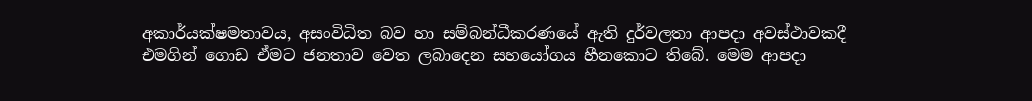අකාර්යක්ෂමතාවය, අසංවිධිත බව හා සම්බන්ධීකරණයේ ඇති දුර්වලතා ආපදා අවස්ථාවකදී එමගින් ගොඩ ඒමට ජනතාව වෙත ලබාදෙන සහයෝගය හීනකොට තිබේ. මෙම ආපදා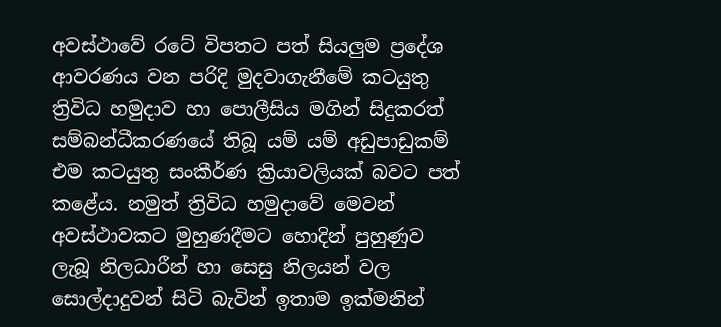අවස්ථාවේ රටේ විපතට පත් සියලුම ප්‍රදේශ ආවරණය වන පරිදි මුදවාගැනීමේ කටයුතු ත්‍රිවිධ හමුදාව හා පොලීසිය මගින් සිදුකරත් සම්බන්ධීකරණයේ තිබූ යම් යම් අඩුපාඩුකම් එම කටයුතු සංකීර්ණ ක්‍රියාවලියක් බවට පත් කළේය. නමුත් ත්‍රිවිධ හමුදාවේ මෙවන් අවස්ථාවකට මුහුණදීමට හොදින් පුහුණුව ලැබූ නිලධාරීන් හා සෙසු නිලයන් වල සොල්දාදුවන් සිටි බැවින් ඉතාම ඉක්මනින්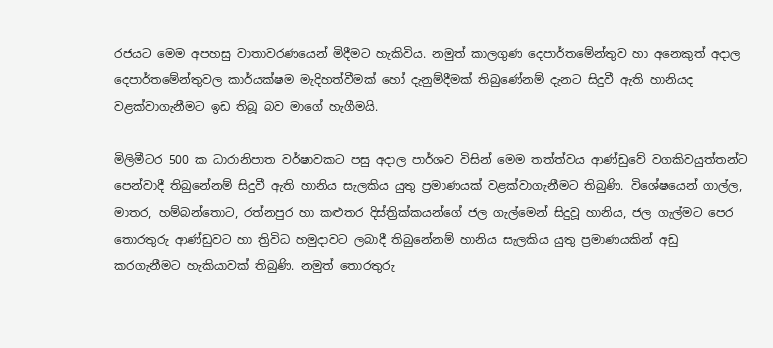රජයට මෙම අපහසු වාතාවරණයෙන් මිදීමට හැකිවිය. නමුත් කාලගුණ දෙපාර්තමේන්තුව හා අනෙකුත් අදාල දෙපාර්තමේන්තුවල කාර්යක්ෂම මැදිහත්වීමක් හෝ දැනුම්දීමක් තිබුණේනම් දැනට සිදුවී ඇති හානියද වළක්වාගැනීමට ඉඩ තිබූ බව මාගේ හැගීමයි.

මිලිමීටර 500 ක ධාරානිපාත වර්ෂාවකට පසු අදාල පාර්ශව විසින් මෙම තත්ත්වය ආණ්ඩුවේ වගකිවයුත්තන්ට පෙන්වාදී තිබුනේනම් සිදුවී ඇති හානිය සැලකිය යුතු ප්‍රමාණයක් වළක්වාගැනීමට තිබුණි. විශේෂයෙන් ගාල්ල, මාතර, හම්බන්තොට, රත්නපුර හා කළුතර දිස්ත්‍රික්කයන්ගේ ජල ගැල්මෙන් සිදුවූ හානිය, ජල ගැල්මට පෙර තොරතුරු ආණ්ඩුවට හා ත්‍රිවිධ හමුදාවට ලබාදී තිබුනේනම් හානිය සැලකිය යුතු ප්‍රමාණයකින් අඩු කරගැනීමට හැකියාවක් තිබුණි. නමුත් තොරතුරු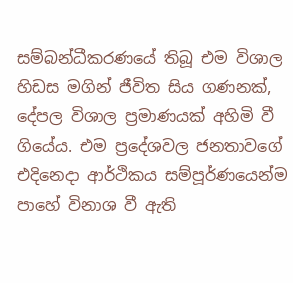සම්බන්ධීකරණයේ තිබූ එම විශාල හිඩස මගින් ජීවිත සිය ගණනක්, දේපල විශාල ප්‍රමාණයක් අහිමි වී ගියේය. එම ප්‍රදේශවල ජනතාවගේ එදිනෙදා ආර්ථිකය සම්පූර්ණයෙන්ම පාහේ විනාශ වී ඇති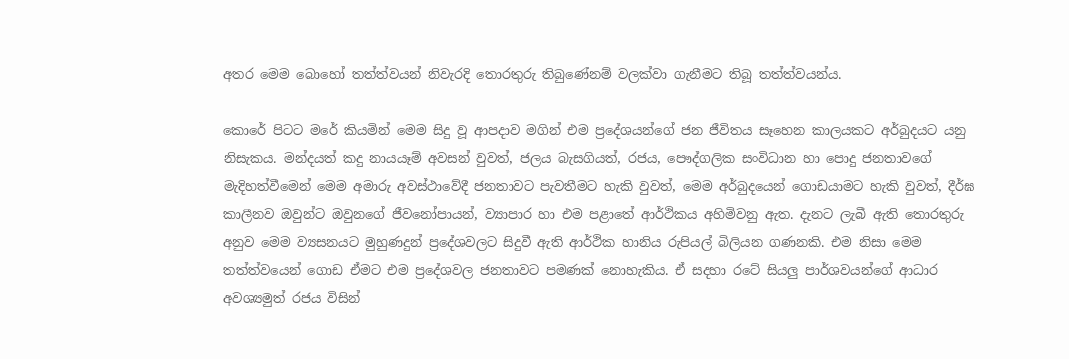අතර මෙම බොහෝ තත්ත්වයන් නිවැරදි තොරතුරු තිබුණේනම් වලක්වා ගැනීමට තිබූ තත්ත්වයන්ය.

කොරේ පිටට මරේ කියමින් මෙම සිදු වූ ආපදාව මගින් එම ප්‍රදේශයන්ගේ ජන ජීවිතය සෑහෙන කාලයකට අර්බුදයට යනු නිසැකය. මන්දයත් කදු නායයෑම් අවසන් වුවත්, ජලය බැසගියත්, රජය, පෞද්ගලික සංවිධාන හා පොදු ජනතාවගේ මැදිහත්වීමෙන් මෙම අමාරු අවස්ථාවේදී ජනතාවට පැවතීමට හැකි වුවත්, මෙම අර්බුදයෙන් ගොඩයාමට හැකි වුවත්, දීර්ඝ කාලීනව ඔවුන්ට ඔවුනගේ ජීවනෝපායන්, ව්‍යාපාර හා එම පළාතේ ආර්ථිකය අහිමිවනු ඇත. දැනට ලැබී ඇති තොරතුරු අනුව මෙම ව්‍යසනයට මුහුණදුන් ප්‍රදේශවලට සිදුවී ඇති ආර්ථික හානිය රුපියල් බිලියන ගණනකි. එම නිසා මෙම තත්ත්වයෙන් ගොඩ ඒමට එම ප්‍රදේශවල ජනතාවට පමණක් නොහැකිය. ඒ සදහා රටේ සියලු පාර්ශවයන්ගේ ආධාර අවශ්‍යමුත් රජය විසින්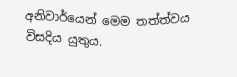අනිවාර්යෙන් මෙම තත්ත්වය විසදිය යුතුය.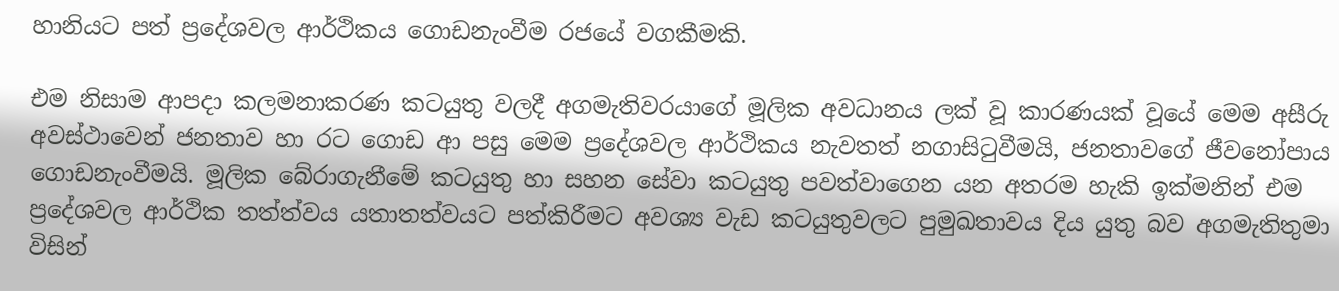හානියට පත් ප්‍රදේශවල ආර්ථිකය ගොඩනැංවීම රජයේ වගකීමකි.

එම නිසාම ආපදා කලමනාකරණ කටයුතු වලදී අගමැතිවරයාගේ මූලික අවධානය ලක් වූ කාරණයක් වූයේ මෙම අසීරු අවස්ථාවෙන් ජනතාව හා රට ගොඩ ආ පසු මෙම ප්‍රදේශවල ආර්ථිකය නැවතත් නගාසිටුවීමයි, ජනතාවගේ ජීවනෝපාය ගොඩනැංවීමයි. මූලික බේරාගැනීමේ කටයුතු හා සහන සේවා කටයුතු පවත්වාගෙන යන අතරම හැකි ඉක්මනින් එම ප්‍රදේශවල ආර්ථික තත්ත්වය යතාතත්වයට පත්කිරීමට අවශ්‍ය වැඩ කටයුතුවලට පුමුඛතාවය දිය යුතු බව අගමැතිතුමා විසින්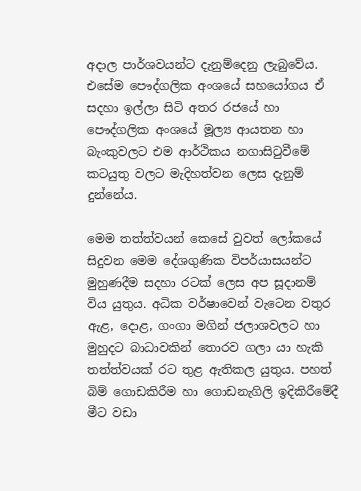අදාල පාර්ශවයන්ට දැනුම්දෙනු ලැබුවේය. එසේම පෞද්ගලික අංශයේ සහයෝගය ඒ සදහා ඉල්ලා සිටි අතර රජයේ හා පෞද්ගලික අංශයේ මූල්‍ය ආයතන හා බැංකුවලට එම ආර්ථිකය නගාසිටුවීමේ කටයුතු වලට මැදිහත්වන ලෙස දැනුම් දුන්නේය.

මෙම තත්ත්වයන් කෙසේ වුවත් ලෝකයේ සිදුවන මෙම දේශගුණික විපර්යාසයන්ට මුහුණදීම සදහා රටක් ලෙස අප සූදානම් විය යුතුය. අධික වර්ෂාවෙන් වැටෙන වතුර ඇළ, දොළ, ගංගා මගින් ජලාශවලට හා මුහුදට බාධාවකින් තොරව ගලා යා හැකි තත්ත්වයක් රට තුළ ඇතිකල යුතුය. පහත් බිම් ගොඩකිරීම හා ගොඩනැගිලි ඉදිකිරීමේදී මීට වඩා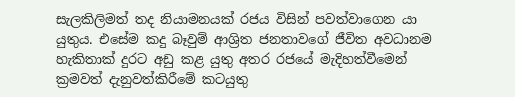සැලකිලිමත් තද නියාමනයක් රජය විසින් පවත්වාගෙන යා යුතුය. එසේම කදු බෑවුම් ආශ්‍රිත ජනතාවගේ ජීවිත අවධානම හැකිතාක් දුරට අඩු කළ යුතු අතර රජයේ මැදිහත්වීමෙන් ක්‍රමවත් දැනුවත්කිරීමේ කටයුතු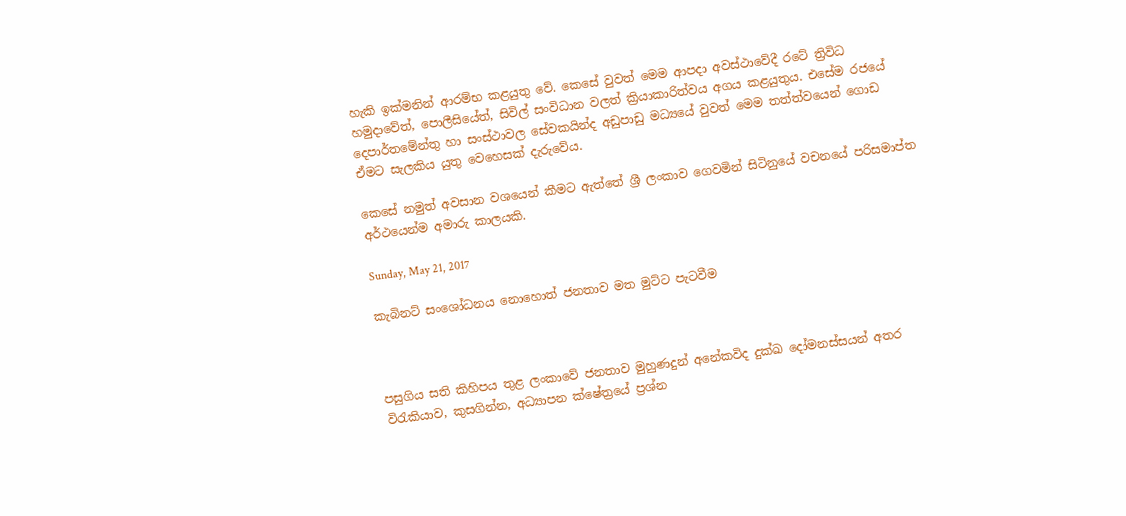හැකි ඉක්මනින් ආරම්භ කළයුතු වේ. කෙසේ වුවත් මෙම ආපදා අවස්ථාවේදී රටේ ත්‍රිවිධ හමුදාවේත්, පොලීසියේත්, සිවිල් සංවිධාන වලත් ක්‍රියාකාරිත්වය අගය කළයුතුය. එසේම රජයේ දෙපාර්තමේන්තු හා සංස්ථාවල සේවකයින්ද අඩුපාඩු මධ්‍යයේ වුවත් මෙම තත්ත්වයෙන් ගොඩ ඒමට සැලකිය යුතු වෙහෙසක් දැරුවේය.

කෙසේ නමුත් අවසාන වශයෙන් කීමට ඇත්තේ ශ්‍රී ලංකාව ගෙවමින් සිටිනුයේ වචනයේ පරිසමාප්ත අර්ථයෙන්ම අමාරු කාලයකි.

Sunday, May 21, 2017

කැබිනට් සංශෝධනය නොහොත් ජනතාව මත මුට්ට පැටවීම



පසුගිය සති කිහිපය තුළ ලංකාවේ ජනතාව මුහුණදුන් අනේකවිද දුක්ඛ දෝමනස්සයන් අතර විරැකියාව, කුසගින්න, අධ්‍යාපන ක්ෂේත්‍රයේ ප්‍රශ්න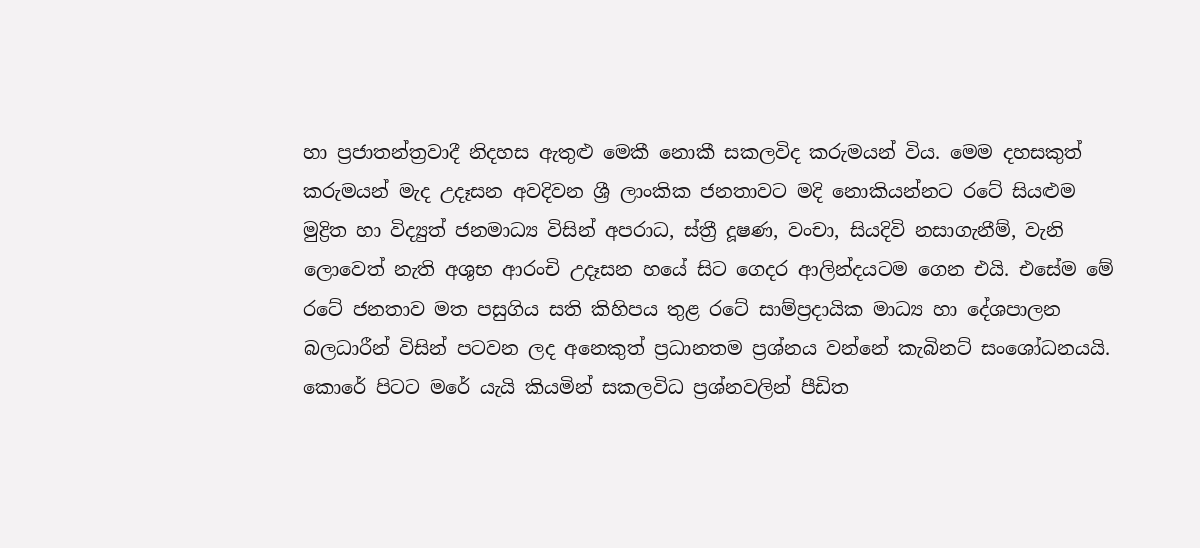හා ප්‍රජාතන්ත්‍රවාදී නිදහස ඇතුළු මෙකී නොකී සකලවිද කරුමයන් විය. මෙම දහසකුත් කරුමයන් මැද උදෑසන අවදිවන ශ්‍රී ලාංකික ජනතාවට මදි නොකියන්නට රටේ සියළුම මුද්‍රිත හා විද්‍යුත් ජනමාධ්‍ය විසින් අපරාධ, ස්ත්‍රී දූෂණ, වංචා, සියදිවි නසාගැනීම්, වැනි ලොවෙත් නැති අශුභ ආරංචි උදෑසන හයේ සිට ගෙදර ආලින්දයටම ගෙන එයි. එසේම මේ රටේ ජනතාව මත පසුගිය සති කිහිපය තුළ රටේ සාම්ප්‍රදායික මාධ්‍ය හා දේශපාලන බලධාරීන් විසින් පටවන ලද අනෙකුත් ප්‍රධානතම ප්‍රශ්නය වන්නේ කැබිනට් සංශෝධනයයි. කොරේ පිටට මරේ යැයි කියමින් සකලවිධ ප්‍රශ්නවලින් පීඩිත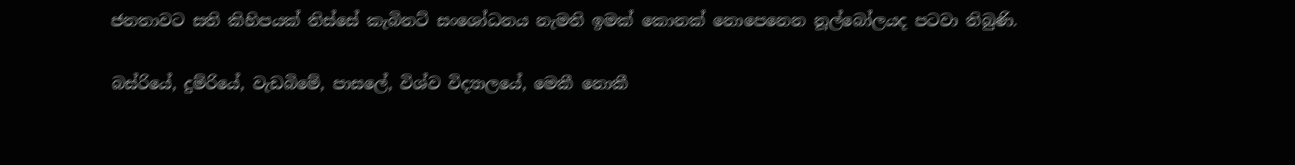ජනතාවට සති කිහිපයක් තිස්සේ කැබිනට් සංශෝධනය නැමති ඉමක් කොනක් නොපෙනෙන නූල්බෝලයද පටවා තිබුණි.

බස්රියේ, දුම්රියේ, වැඩබිමේ, පාසලේ, විශ්ව විද්‍යාලයේ, මෙකී නොකී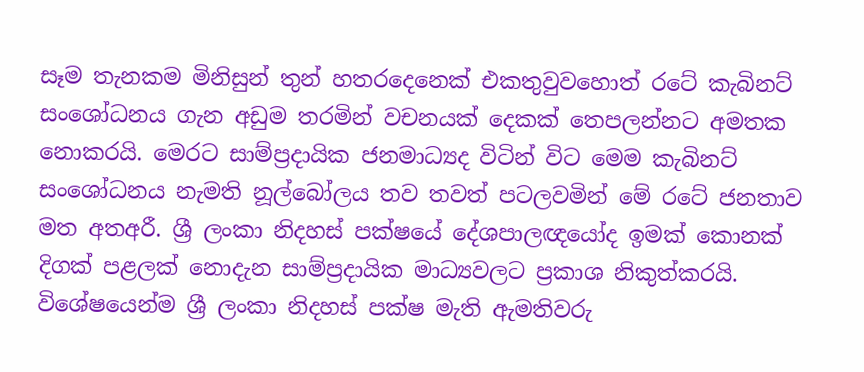සෑම තැනකම මිනිසුන් තුන් හතරදෙනෙක් එකතුවුවහොත් රටේ කැබිනට් සංශෝධනය ගැන අඩුම තරමින් වචනයක් දෙකක් තෙපලන්නට අමතක නොකරයි. මෙරට සාම්ප්‍රදායික ජනමාධ්‍යද විටින් විට මෙම කැබිනට් සංශෝධනය නැමති නූල්බෝලය තව තවත් පටලවමින් මේ රටේ ජනතාව මත අතඅරී. ශ්‍රී ලංකා නිදහස් පක්ෂයේ දේශපාලඥයෝද ඉමක් කොනක් දිගක් පළලක් නොදැන සාම්ප්‍රදායික මාධ්‍යවලට ප්‍රකාශ නිකුත්කරයි. විශේෂයෙන්ම ශ්‍රී ලංකා නිදහස් පක්ෂ මැති ඇමතිවරු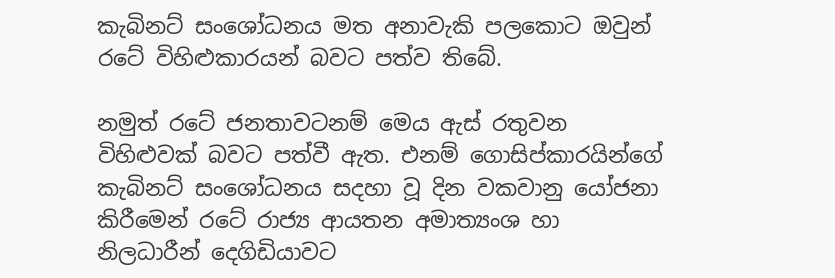කැබිනට් සංශෝධනය මත අනාවැකි පලකොට ඔවුන් රටේ විහිළුකාරයන් බවට පත්ව තිබේ.

නමුත් රටේ ජනතාවටනම් මෙය ඇස් රතුවන විහිළුවක් බවට පත්වී ඇත. එනම් ගොසිප්කාරයින්ගේ කැබිනට් සංශෝධනය සදහා වූ දින වකවානු යෝජනා කිරීමෙන් රටේ රාජ්‍ය ආයතන අමාත්‍යංශ හා නිලධාරීන් දෙගිඩියාවට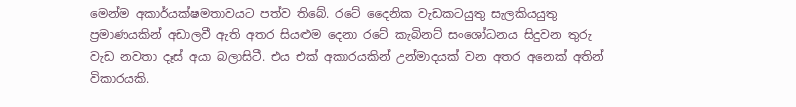මෙන්ම අකාර්යක්ෂමතාවයට පත්ව තිබේ. රටේ දෛනික වැඩකටයුතු සැලකියයුතු ප්‍රමාණයකින් අඩාලවී ඇති අතර සියළුම දෙනා රටේ කැබිනට් සංශෝධනය සිදුවන තුරු වැඩ නවතා දෑස් අයා බලාසිටී. එය එක් අකාරයකින් උන්මාදයක් වන අතර අනෙක් අතින් විකාරයකි.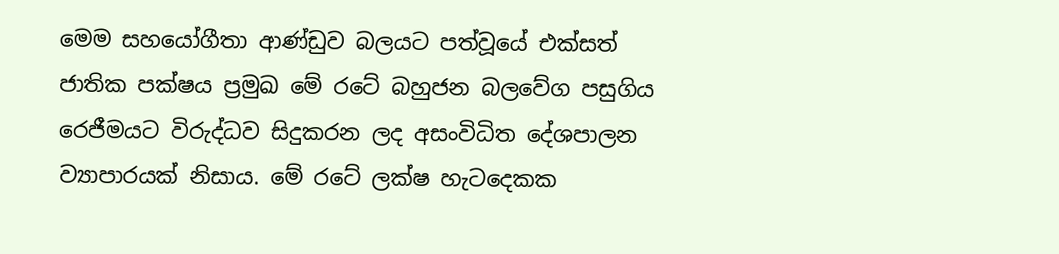මෙම සහයෝගීතා ආණ්ඩුව බලයට පත්වූයේ එක්සත් ජාතික පක්ෂය ප්‍රමුඛ මේ රටේ බහුජන බලවේග පසුගිය රෙජීමයට විරුද්ධව සිදුකරන ලද අසංවිධිත දේශපාලන ව්‍යාපාරයක් නිසාය. මේ රටේ ලක්ෂ හැටදෙකක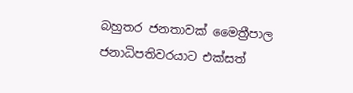බහුතර ජනතාවක් මෛත්‍රීපාල ජනාධිපතිවරයාට එක්සත්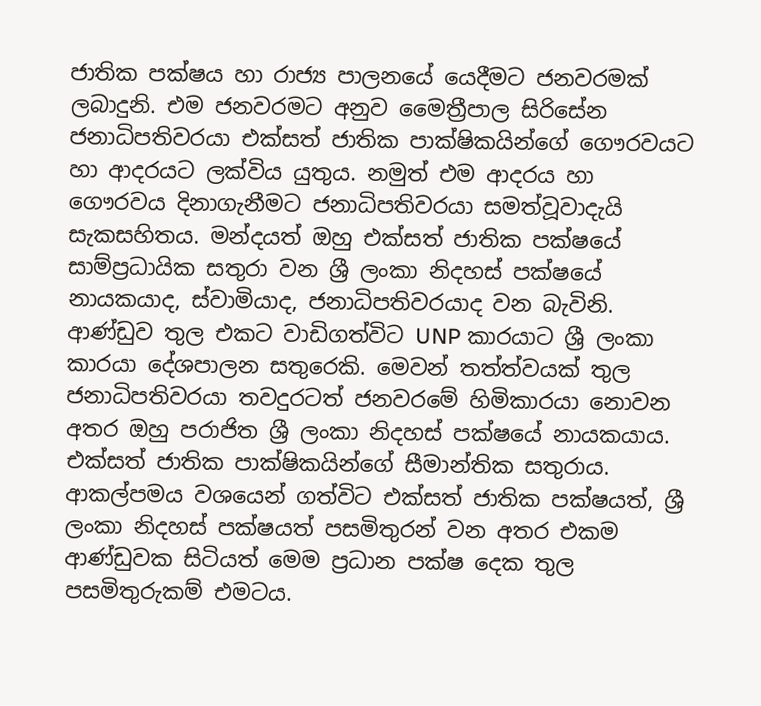ජාතික පක්ෂය හා රාජ්‍ය පාලනයේ යෙදීමට ජනවරමක් ලබාදුනි. එම ජනවරමට අනුව මෛත්‍රීපාල සිරිසේන ජනාධිපතිවරයා එක්සත් ජාතික පාක්ෂිකයින්ගේ ගෞරවයට හා ආදරයට ලක්විය යුතුය. නමුත් එම ආදරය හා ගෞරවය දිනාගැනීමට ජනාධිපතිවරයා සමත්වූවාදැයි සැකසහිතය. මන්දයත් ඔහු එක්සත් ජාතික පක්ෂයේ සාම්ප්‍රධායික සතුරා වන ශ්‍රී ලංකා නිදහස් පක්ෂයේ නායකයාද, ස්වාමියාද, ජනාධිපතිවරයාද වන බැවිනි. ආණ්ඩුව තුල එකට වාඩිගත්විට UNP කාරයාට ශ්‍රී ලංකා කාරයා දේශපාලන සතුරෙකි. මෙවන් තත්ත්වයක් තුල ජනාධිපතිවරයා තවදුරටත් ජනවරමේ හිමිකාරයා නොවන අතර ඔහු පරාජිත ශ්‍රී ලංකා නිදහස් පක්ෂයේ නායකයාය. එක්සත් ජාතික පාක්ෂිකයින්ගේ සීමාන්තික සතුරාය. ආකල්පමය වශයෙන් ගත්විට එක්සත් ජාතික පක්ෂයත්, ශ්‍රී ලංකා නිදහස් පක්ෂයත් පසමිතුරන් වන අතර එකම ආණ්ඩුවක සිටියත් මෙම ප්‍රධාන පක්ෂ දෙක තුල පසමිතුරුකම් එමටය.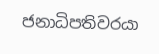ජනාධිපතිවරයා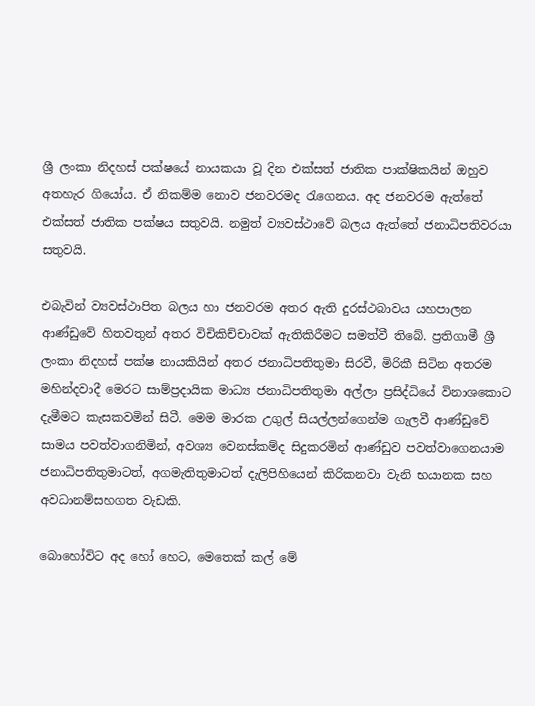ශ්‍රී ලංකා නිදහස් පක්ෂයේ නායකයා වූ දින එක්සත් ජාතික පාක්ෂිකයින් ඔහුව අතහැර ගියෝය. ඒ නිකම්ම නොව ජනවරමද රැගෙනය. අද ජනවරම ඇත්තේ එක්සත් ජාතික පක්ෂය සතුවයි. නමුත් ව්‍යවස්ථාවේ බලය ඇත්තේ ජනාධිපතිවරයා සතුවයි.

එබැවින් ව්‍යවස්ථාපිත බලය හා ජනවරම අතර ඇති දුරස්ථබාවය යහපාලන ආණ්ඩුවේ හිතවතුන් අතර විචිකිච්චාවක් ඇතිකිරීමට සමත්වී තිබේ. ප්‍රතිගාමී ශ්‍රී ලංකා නිදහස් පක්ෂ නායකියින් අතර ජනාධිපතිතුමා සිරවී, මිරිකී සිටින අතරම මහින්දවාදී මෙරට සාම්ප්‍රදායික මාධ්‍ය ජනාධිපතිතුමා අල්ලා ප්‍රසිද්ධියේ විනාශකොට දැමීමට කැසකවමින් සිටී. මෙම මාරක උගුල් සියල්ලන්ගෙන්ම ගැලවී ආණ්ඩුවේ සාමය පවත්වාගනිමින්, අවශ්‍ය වෙනස්කම්ද සිදුකරමින් ආණ්ඩුව පවත්වාගෙනයාම ජනාධිපතිතුමාටත්, අගමැතිතුමාටත් දැලිපිහියෙන් කිරිකනවා වැනි භයානක සහ අවධානම්සහගත වැඩකි.

බොහෝවිට අද හෝ හෙට, මෙතෙක් කල් මේ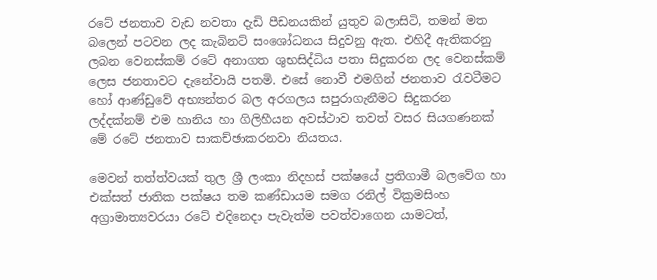රටේ ජනතාව වැඩ නවතා දැඩි පීඩනයකින් යුතුව බලාසිටි, තමන් මත බලෙන් පටවන ලද කැබිනට් සංශෝධනය සිදුවනු ඇත. එහිදී ඇතිකරනු ලබන වෙනස්කම් රටේ අනාගත ශුභසිද්ධිය පතා සිදුකරන ලද වෙනස්කම් ලෙස ජනතාවට දැනේවායි පතමි. එසේ නොවී එමගින් ජනතාව රැවටීමට හෝ ආණ්ඩුවේ අභ්‍යන්තර බල අරගලය සපුරාගැනීමට සිදුකරන ලද්දක්නම් එම හානිය හා ගිලිහීයන අවස්ථාව තවත් වසර සියගණනක් මේ රටේ ජනතාව සාකච්ඡාකරනවා නියතය.

මෙවන් තත්ත්වයක් තුල ශ්‍රී ලංකා නිදහස් පක්ෂයේ ප්‍රතිගාමී බලවේග හා එක්සත් ජාතික පක්ෂය තම කණ්ඩායම සමග රනිල් වික්‍රමසිංහ අග්‍රාමාත්‍යවරයා රටේ එදිනෙදා පැවැත්ම පවත්වාගෙන යාමටත්,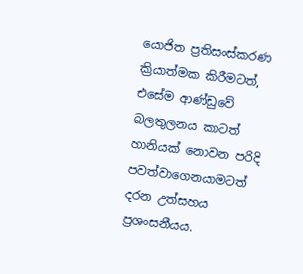යොජිත ප්‍රතිසංස්කරණ ක්‍රියාත්මක කිරීමටත්, එසේම ආණ්ඩුවේ බලතුලනය කාටත් හානියක් නොවන පරිදි පවත්වාගෙනයාමටත් දරන උත්සහය ප්‍රශංසනීයය.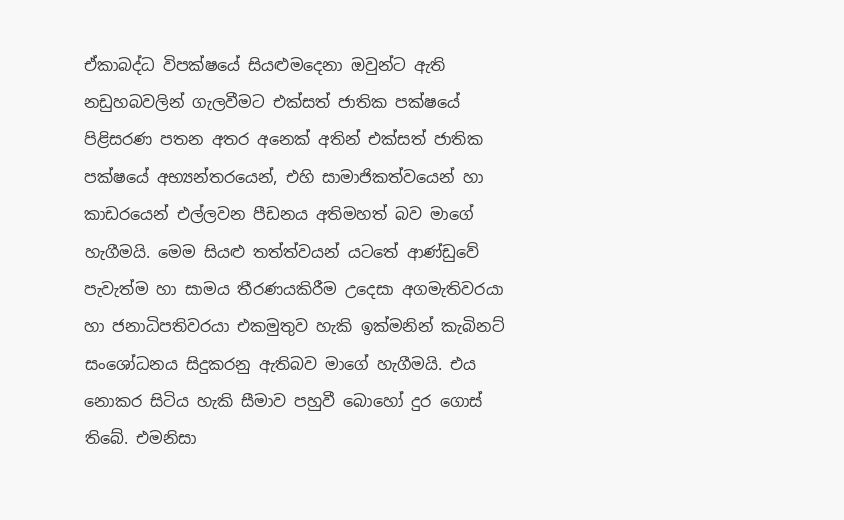ඒකාබද්ධ විපක්ෂයේ සියළුමදෙනා ඔවුන්ට ඇති නඩුහබවලින් ගැලවීමට එක්සත් ජාතික පක්ෂයේ පිළිසරණ පතන අතර අනෙක් අතින් එක්සත් ජාතික පක්ෂයේ අභ්‍යන්තරයෙන්, එහි සාමාජිකත්වයෙන් හා කාඩරයෙන් එල්ලවන පීඩනය අතිමහත් බව මාගේ හැගීමයි. මෙම සියළු තත්ත්වයන් යටතේ ආණ්ඩුවේ පැවැත්ම හා සාමය තීරණයකිරීම උදෙසා අගමැතිවරයා හා ජනාධිපතිවරයා එකමුතුව හැකි ඉක්මනින් කැබිනට් සංශෝධනය සිදුකරනු ඇතිබව මාගේ හැගීමයි. එය නොකර සිටිය හැකි සීමාව පහුවී බොහෝ දුර ගොස් තිබේ. එමනිසා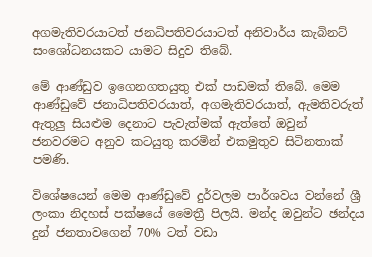අගමැතිවරයාටත් ජනධිපතිවරයාටත් අනිවාර්ය කැබිනට් සංශෝධනයකට යාමට සිදුව තිබේ.

මේ ආණ්ඩුව ඉගෙනගතයුතු එක් පාඩමක් තිබේ. මෙම ආණ්ඩුවේ ජනාධිපතිවරයාත්, අගමැතිවරයාත්, ඇමතිවරුත් ඇතුලු සියළුම දෙනාට පැවැත්මක් ඇත්තේ ඔවුන් ජනවරමට අනුව කටයුතු කරමින් එකමුතුව සිටිනතාක් පමණි.

විශේෂයෙන් මෙම ආණ්ඩුවේ දුර්වලම පාර්ශවය වන්නේ ශ්‍රී ලංකා නිදහස් පක්ෂයේ මෛත්‍රී පිලයි. මන්ද ඔවුන්ට ඡන්දය දුන් ජනතාවගෙන් 70% ටත් වඩා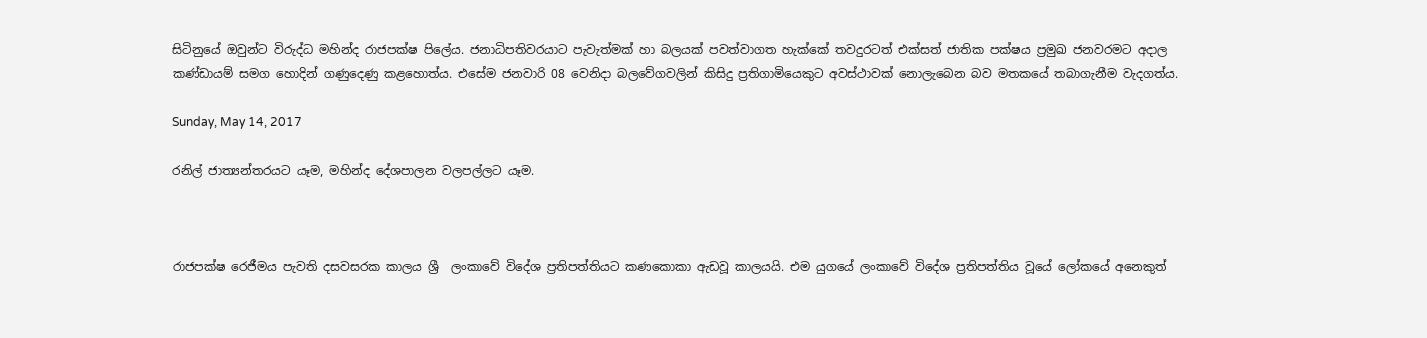සිටිනුයේ ඔවුන්ට විරුද්ධ මහින්ද රාජපක්ෂ පිලේය. ජනාධිපතිවරයාට පැවැත්මක් හා බලයක් පවත්වාගත හැක්කේ තවදුරටත් එක්සත් ජාතික පක්ෂය ප්‍රමුඛ ජනවරමට අදාල කණ්ඩායම් සමග හොදින් ගණුදෙණු කළහොත්ය. එසේම ජනවාරි 08 වෙනිදා බලවේගවලින් කිසිදු ප්‍රතිගාමියෙකුට අවස්ථාවක් නොලැබෙන බව මතකයේ තබාගැනීම වැදගත්ය.

Sunday, May 14, 2017

රනිල් ජාත්‍යන්තරයට යෑම, මහින්ද දේශපාලන වලපල්ලට යෑම.



රාජපක්ෂ රෙජීමය පැවති දසවසරක කාලය ශ්‍රී  ලංකාවේ විදේශ ප්‍රතිපත්තියට කණකොකා ඇඩවූ කාලයයි. එම යුගයේ ලංකාවේ විදේශ ප්‍රතිපත්තිය වූයේ ලෝකයේ අනෙකුත්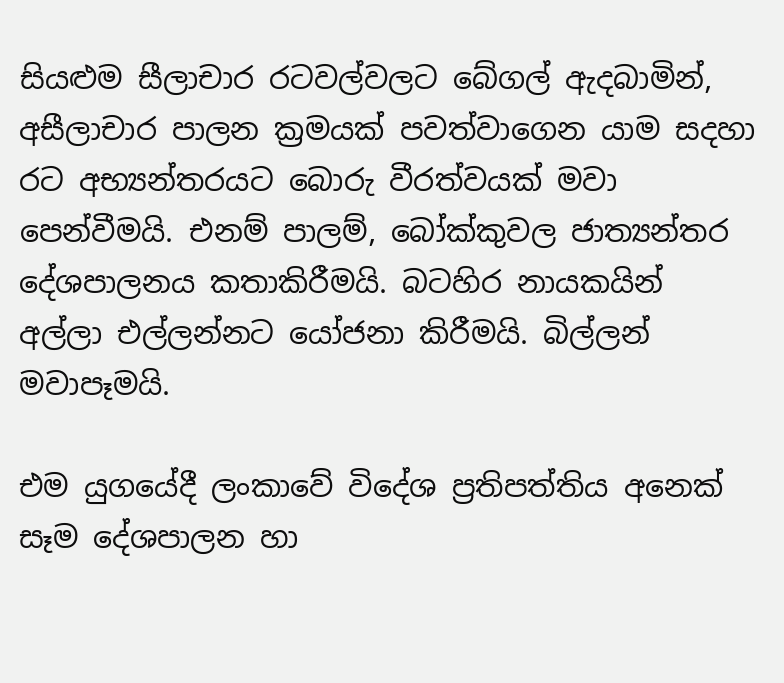සියළුම සීලාචාර රටවල්වලට බේගල් ඇදබාමින්, අසීලාචාර පාලන ක්‍රමයක් පවත්වාගෙන යාම සදහා රට අභ්‍යන්තරයට බොරු වීරත්වයක් මවා පෙන්වීමයි. එනම් පාලම්, බෝක්කුවල ජාත්‍යන්තර දේශපාලනය කතාකිරීමයි. බටහිර නායකයින් අල්ලා එල්ලන්නට යෝජනා කිරීමයි. බිල්ලන් මවාපෑමයි.

එම යුගයේදී ලංකාවේ විදේශ ප්‍රතිපත්තිය අනෙක් සෑම දේශපාලන හා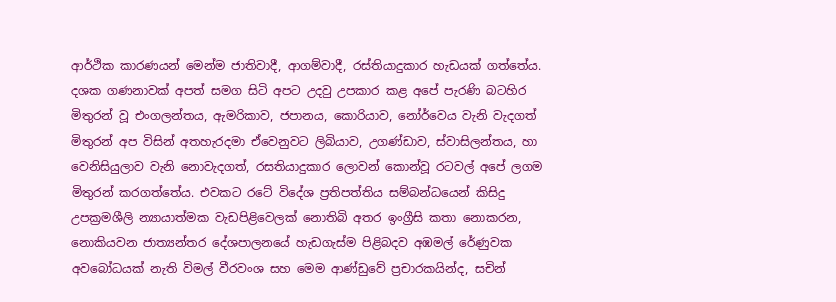ආර්ථික කාරණයන් මෙන්ම ජාතිවාදී, ආගම්වාදී, රස්තියාදුකාර හැඩයක් ගත්තේය. දශක ගණනාවක් අපත් සමග සිටි අපට උදවු උපකාර කළ අපේ පැරණි බටහිර මිතුරන් වූ එංගලන්තය, ඇමරිකාව, ජපානය, කොරියාව, නෝර්වෙය වැනි වැදගත් මිතුරන් අප විසින් අතහැරදමා ඒවෙනුවට ලිබියාව, උගණ්ඩාව, ස්වාසිලන්තය, හා වෙනිසියුලාව වැනි නොවැදගත්, රසතියාදුකාර ලොවන් කොන්වූ රටවල් අපේ ලගම මිතුරන් කරගත්තේය. එවකට රටේ විදේශ ප්‍රතිපත්තිය සම්බන්ධයෙන් කිසිදු උපක්‍රමශීලි න්‍යායාත්මක වැඩපිළිවෙලක් නොතිබි අතර ඉංග්‍රීසි කතා නොකරන, නොකියවන ජාත්‍යන්තර දේශපාලනයේ හැඩගැස්ම පිළිබදව අඹමල් රේණුවක අවබෝධයක් නැති විමල් වීරවංශ සහ මෙම ආණ්ඩුවේ ප්‍රචාරකයින්ද, සචින්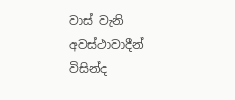වාස් වැනි අවස්ථාවාදීන් විසින්ද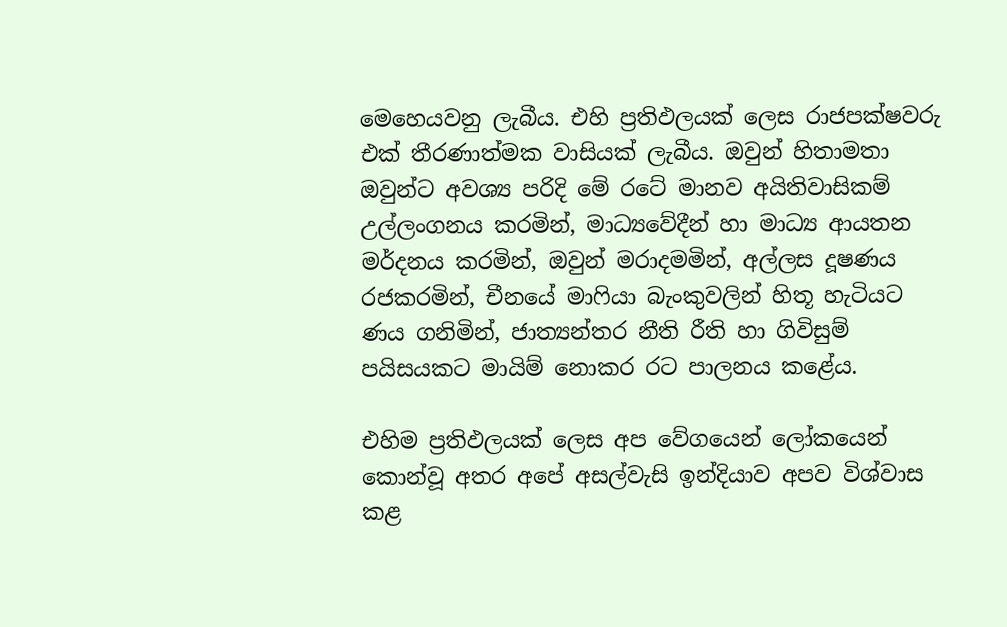මෙහෙයවනු ලැබීය. එහි ප්‍රතිඵලයක් ලෙස රාජපක්ෂවරු එක් තීරණාත්මක වාසියක් ලැබීය. ඔවුන් හිතාමතා ඔවුන්ට අවශ්‍ය පරිදි මේ රටේ මානව අයිතිවාසිකම් උල්ලංගනය කරමින්, මාධ්‍යවේදීන් හා මාධ්‍ය ආයතන මර්දනය කරමින්, ඔවුන් මරාදමමින්, අල්ලස දූෂණය රජකරමින්, චීනයේ මාෆියා බැංකුවලින් හිතූ හැටියට ණය ගනිමින්, ජාත්‍යන්තර නීති රීති හා ගිවිසුම් පයිසයකට මායිම් නොකර රට පාලනය කළේය.

එහිම ප්‍රතිඵලයක් ලෙස අප වේගයෙන් ලෝකයෙන් කොන්වූ අතර අපේ අසල්වැසි ඉන්දියාව අපව විශ්වාස කළ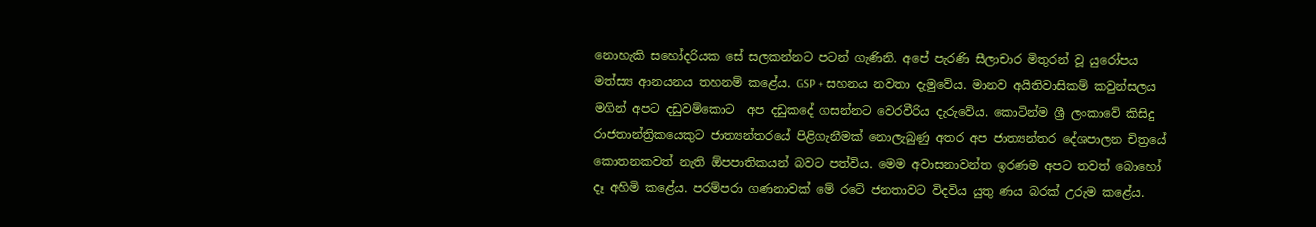නොහැකි සහෝදරියක සේ සලකන්නට පටන් ගැණිනි. අපේ පැරණි සීලාචාර මිතුරන් වූ යුරෝපය මත්ස්‍ය ආනයනය තහනම් කළේය. GSP + සහනය නවතා දැමුවේය. මානව අයිතිවාසිකම් කවුන්සලය මගින් අපට දඩුවම්කොට  අප දඩුකදේ ගසන්නට වෙරවීරිය දැරුවේය. කොටින්ම ශ්‍රී ලංකාවේ කිසිදු රාජතාන්ත්‍රිකයෙකුට ජාත්‍යන්තරයේ පිළිගැනීමක් නොලැබුණු අතර අප ජාත්‍යන්තර දේශපාලන චිත්‍රයේ කොතනකවත් නැති ඕපපාතිකයන් බවට පත්විය. මෙම අවාසනාවන්ත ඉරණම අපට තවත් බොහෝ දෑ අහිමි කළේය. පරම්පරා ගණනාවක් මේ රටේ ජනතාවට විදවිය යුතු ණය බරක් උරුම කළේය.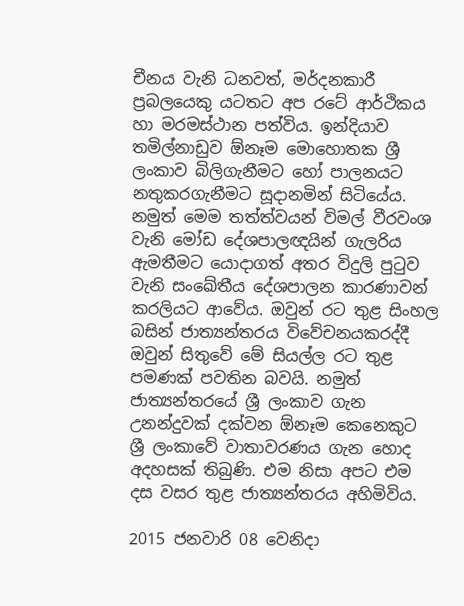චීනය වැනි ධනවත්, මර්දනකාරී ප්‍රබලයෙකු යටතට අප රටේ ආර්ථිකය හා මරමස්ථාන පත්විය. ඉන්දියාව තමිල්නාඩුව ඕනෑම මොහොතක ශ්‍රී ලංකාව බිලිගැනීමට හෝ පාලනයට නතුකරගැනීමට සූදානමින් සිටියේය. නමුත් මෙම තත්ත්වයන් විමල් වීරවංශ වැනි මෝඩ දේශපාලඥයින් ගැලරිය ඇමතීමට යොදාගත් අතර විදුලි පුටුව වැනි සංඛේතීය දේශපාලන කාරණාවන් කරලියට ආවේය. ඔවුන් රට තුළ සිංහල බසින් ජාත්‍යන්තරය විවේචනයකරද්දී ඔවුන් සිතුවේ මේ සියල්ල රට තුළ පමණක් පවතින බවයි. නමුත් ජාත්‍යන්තරයේ ශ්‍රී ලංකාව ගැන උනන්දුවක් දක්වන ඕනෑම කෙනෙකුට ශ්‍රී ලංකාවේ වාතාවරණය ගැන හොද අදහසක් තිබුණි. එම නිසා අපට එම දස වසර තුළ ජාත්‍යන්තරය අහිමිවිය.

2015 ජනවාරි 08 වෙනිදා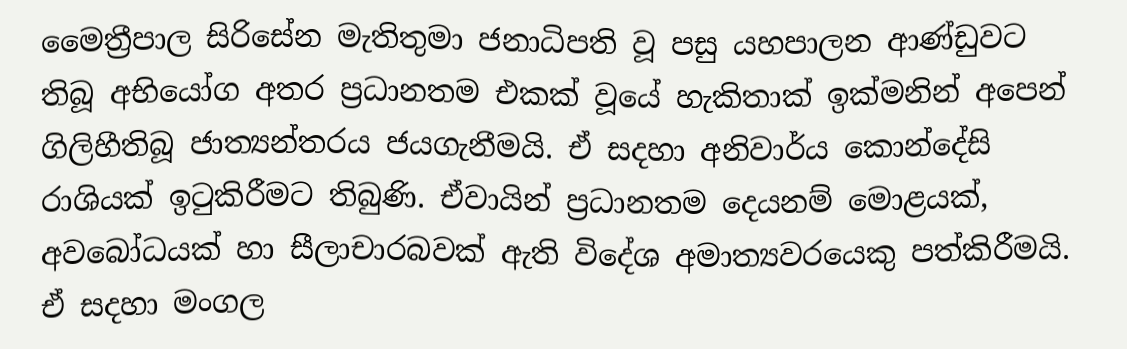මෛත්‍රීපාල සිරිසේන මැතිතුමා ජනාධිපති වූ පසු යහපාලන ආණ්ඩුවට තිබූ අභියෝග අතර ප්‍රධානතම එකක් වූයේ හැකිතාක් ඉක්මනින් අපෙන් ගිලිහීතිබූ ජාත්‍යන්තරය ජයගැනීමයි. ඒ සදහා අනිවාර්ය කොන්දේසි රාශියක් ඉටුකිරීමට තිබුණි. ඒවායින් ප්‍රධානතම දෙයනම් මොළයක්, අවබෝධයක් හා සීලාචාරබවක් ඇති විදේශ අමාත්‍යවරයෙකු පත්කිරීමයි. ඒ සදහා මංගල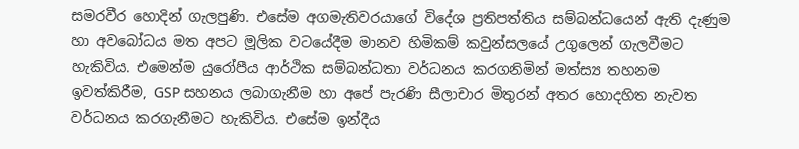සමරවීර හොදින් ගැලපුණි. එසේම අගමැතිවරයාගේ විදේශ ප්‍රතිපත්තිය සම්බන්ධයෙන් ඇති දැණුම හා අවබෝධය මත අපට මූලික වටයේදීම මානව හිමිකම් කවුන්සලයේ උගුලෙන් ගැලවීමට හැකිවිය. එමෙන්ම යුරෝපීය ආර්ථික සම්බන්ධතා වර්ධනය කරගනිමින් මත්ස්‍ය තහනම ඉවත්කිරීම, GSP සහනය ලබාගැනීම හා අපේ පැරණි සීලාචාර මිතුරන් අතර හොදහිත නැවත වර්ධනය කරගැනීමට හැකිවිය. එසේම ඉන්දීය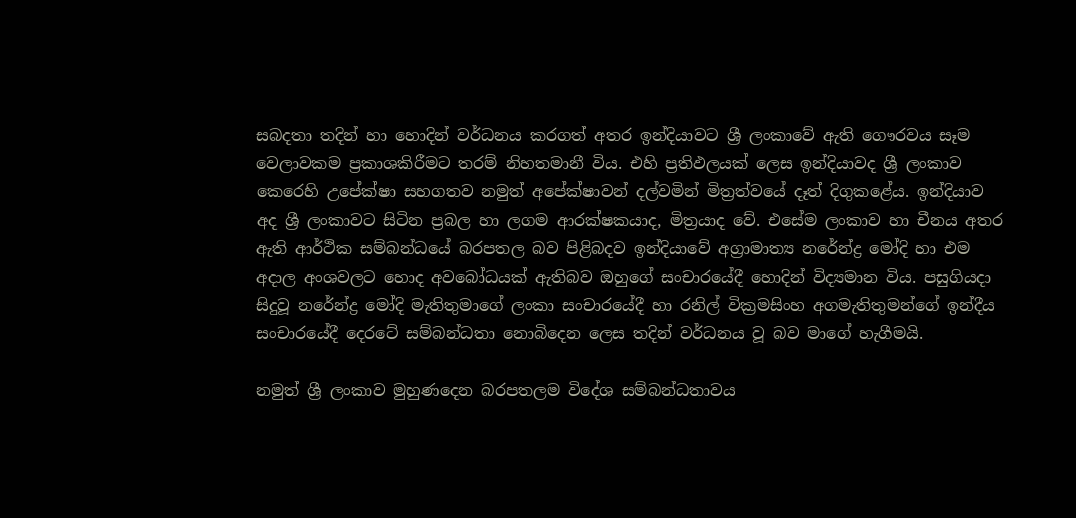සබදතා තදින් හා හොදින් වර්ධනය කරගත් අතර ඉන්දියාවට ශ්‍රී ලංකාවේ ඇති ගෞරවය සෑම වෙලාවකම ප්‍රකාශකිරීමට තරම් නිහතමානී විය. එහි ප්‍රතිඵලයක් ලෙස ඉන්දියාවද ශ්‍රී ලංකාව කෙරෙහි උපේක්ෂා සහගතව නමුත් අපේක්ෂාවන් දල්වමින් මිත්‍රත්වයේ දෑත් දිගුකළේය. ඉන්දියාව අද ශ්‍රී ලංකාවට සිටින ප්‍රබල හා ලගම ආරක්ෂකයාද, මිත්‍රයාද වේ. එසේම ලංකාව හා චීනය අතර ඇති ආර්ථික සම්බන්ධයේ බරපතල බව පිළිබදව ඉන්දියාවේ අග්‍රාමාත්‍ය නරේන්ද්‍ර මෝදි හා එම අදාල අංශවලට හොද අවබෝධයක් ඇතිබව ඔහුගේ සංචාරයේදී හොදින් විද්‍යමාන විය. පසුගියදා සිදුවූ නරේන්ද්‍ර මෝදි මැතිතුමාගේ ලංකා සංචාරයේදී හා රනිල් වික්‍රමසිංහ අගමැතිතුමන්ගේ ඉන්දීය සංචාරයේදී දෙරටේ සම්බන්ධතා නොබිදෙන ලෙස තදින් වර්ධනය වූ බව මාගේ හැගීමයි.

නමුත් ශ්‍රී ලංකාව මුහුණදෙන බරපතලම විදේශ සම්බන්ධතාවය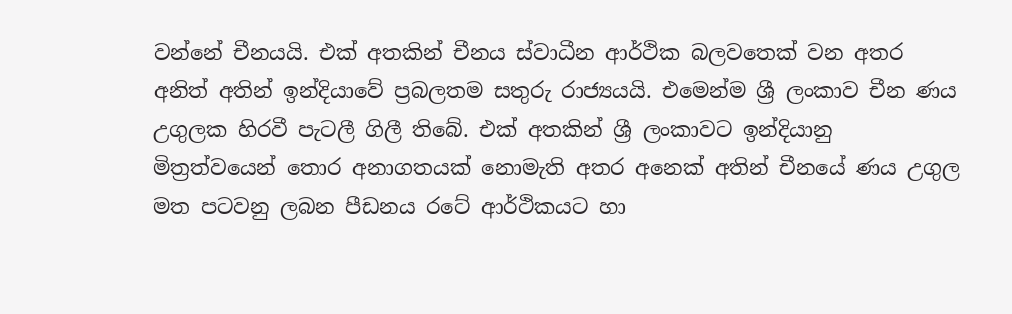වන්නේ චීනයයි. එක් අතකින් චීනය ස්වාධීන ආර්ථික බලවතෙක් වන අතර අනිත් අතින් ඉන්දියාවේ ප්‍රබලතම සතුරු රාජ්‍යයයි. එමෙන්ම ශ්‍රී ලංකාව චීන ණය උගුලක හිරවී පැටලී ගිලී තිබේ. එක් අතකින් ශ්‍රී ලංකාවට ඉන්දියානු මිත්‍රත්වයෙන් තොර අනාගතයක් නොමැති අතර අනෙක් අතින් චීනයේ ණය උගුල මත පටවනු ලබන පීඩනය රටේ ආර්ථිකයට හා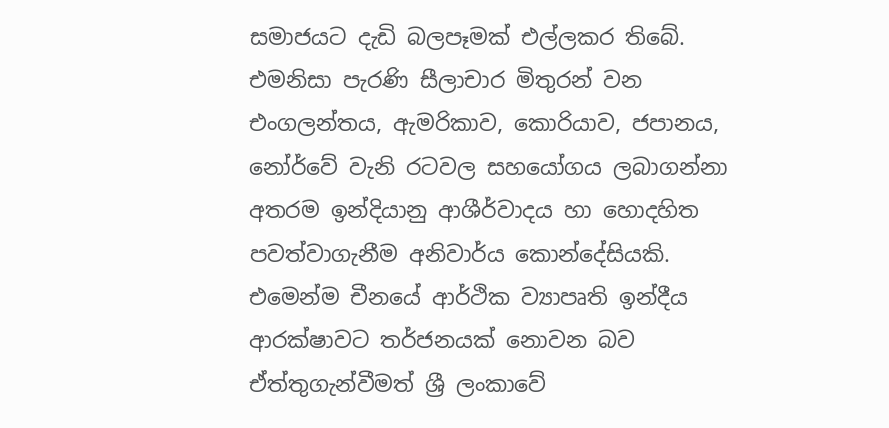සමාජයට දැඩි බලපෑමක් එල්ලකර තිබේ. එමනිසා පැරණි සීලාචාර මිතුරන් වන එංගලන්තය, ඇමරිකාව, කොරියාව, ජපානය, නෝර්වේ වැනි රටවල සහයෝගය ලබාගන්නා අතරම ඉන්දියානු ආශීර්වාදය හා හොදහිත පවත්වාගැනීම අනිවාර්ය කොන්දේසියකි. එමෙන්ම චීනයේ ආර්ථික ව්‍යාපෘති ඉන්දීය ආරක්ෂාවට තර්ජනයක් නොවන බව ඒත්තුගැන්වීමත් ශ්‍රී ලංකාවේ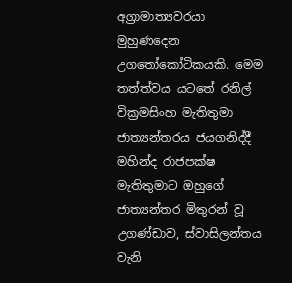අග්‍රාමාත්‍යවරයා මුහුණදෙන උගතෝකෝටිකයකි. මෙම තත්ත්වය යටතේ රනිල් වික්‍රමසිංහ මැතිතුමා ජාත්‍යන්තරය ජයගනිද්දී මහින්ද රාජපක්ෂ මැතිතුමාට ඔහුගේ ජාත්‍යන්තර මිතුරන් වූ උගණ්ඩාව, ස්වාසිලන්තය වැනි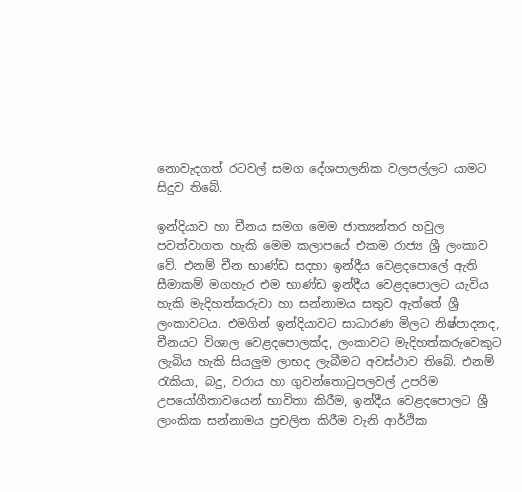නොවැදගත් රටවල් සමග දේශපාලනික වලපල්ලට යාමට සිදුව තිබේ.

ඉන්දියාව හා චීනය සමග මෙම ජාත්‍යන්තර හවුල පවත්වාගත හැකි මෙම කලාපයේ එකම රාජ්‍ය ශ්‍රී ලංකාව වේ. එනම් චීන භාණ්ඩ සදහා ඉන්දීය වෙළදපොලේ ඇති සීමාකම් මගහැර එම භාණ්ඩ ඉන්දීය වෙළදපොලට යැවිය හැකි මැදිහත්කරුවා හා සන්නාමය සතුව ඇත්තේ ශ්‍රී ලංකාවටය. එමගින් ඉන්දියාවට සාධාරණ මිලට නිෂ්පාදනද, චීනයට විශාල වෙළදපොලක්ද, ලංකාවට මැදිහත්කරුවෙකුට ලැබිය හැකි සියලුම ලාභද ලැබීමට අවස්ථාව තිබේ. එනම් රැකියා, බදු, වරාය හා ගුවන්තොටුපලවල් උපරිම උපයෝගීතාවයෙන් භාවිතා කිරීම, ඉන්දීය වෙළදපොලට ශ්‍රී ලාංකික සන්නාමය ප්‍රචලිත කිරීම වැනි ආර්ථික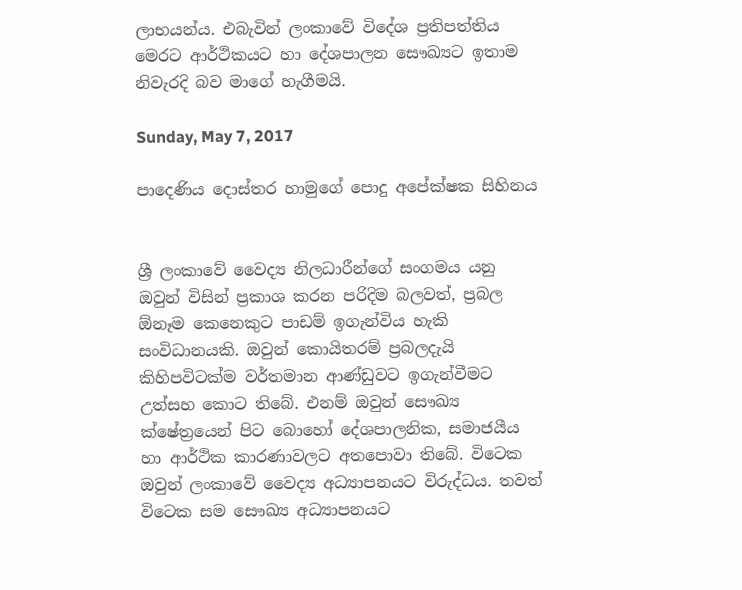ලාභයන්ය. එබැවින් ලංකාවේ විදේශ ප්‍රතිපත්තිය මෙරට ආර්ථිකයට හා දේශපාලන සෞඛ්‍යට ඉතාම නිවැරදි බව මාගේ හැගීමයි.

Sunday, May 7, 2017

පාදෙණිය දොස්තර හාමුගේ පොදු අපේක්ෂක සිහිනය


ශ්‍රී ලංකාවේ වෛද්‍ය නිලධාරීන්ගේ සංගමය යනු ඔවුන් විසින් ප්‍රකාශ කරන පරිදිම බලවත්, ප්‍රබල ඕනෑම කෙනෙකුට පාඩම් ඉගැන්විය හැකි සංවිධානයකි. ඔවුන් කොයිතරම් ප්‍රබලදැයි කිහිපවිටක්ම වර්තමාන ආණ්ඩුවට ඉගැන්වීමට උත්සහ කොට තිබේ. එනම් ඔවුන් සෞඛ්‍ය ක්ෂේත්‍රයෙන් පිට බොහෝ දේශපාලනික, සමාජයීය හා ආර්ථික කාරණාවලට අතපොවා තිබේ. විටෙක ඔවුන් ලංකාවේ වෛද්‍ය අධ්‍යාපනයට විරුද්ධය. තවත් විටෙක සම සෞඛ්‍ය අධ්‍යාපනයට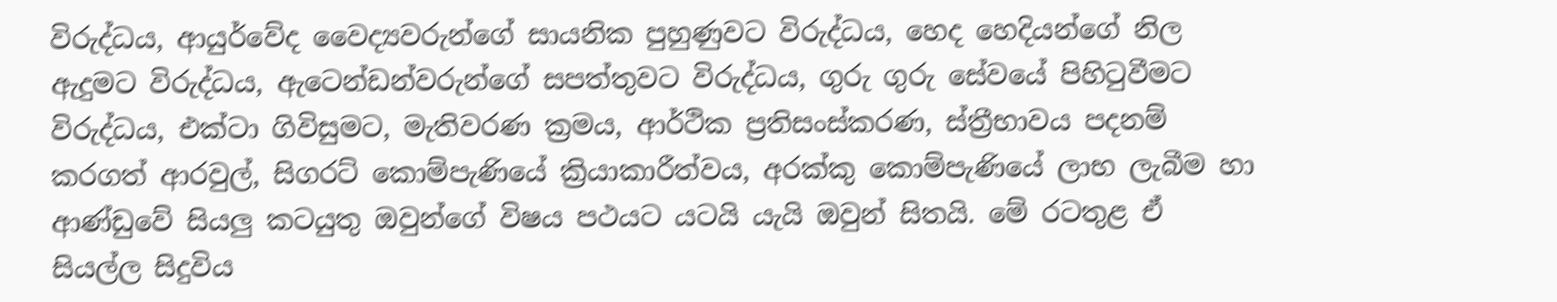විරුද්ධය, ආයුර්වේද වෛද්‍යවරුන්ගේ සායනික පුහුණුවට විරුද්ධය, හෙද හෙදියන්ගේ නිල ඇදුමට විරුද්ධය, ඇටෙන්ඩන්වරුන්ගේ සපත්තුවට විරුද්ධය, ගුරු ගුරු සේවයේ පිහිටුවීමට විරුද්ධය, එක්ටා ගිවිසුමට, මැතිවරණ ක්‍රමය, ආර්ථික ප්‍රතිසංස්කරණ, ස්ත්‍රීභාවය පදනම් කරගත් ආරවුල්, සිගරට් කොම්පැණියේ ක්‍රියාකාරීත්වය, අරක්කු කොම්පැණියේ ලාභ ලැබීම හා ආණ්ඩුවේ සියලු කටයුතු ඔවුන්ගේ විෂය පථයට යටයි යැයි ඔවුන් සිතයි. මේ රටතුළ ඒ සියල්ල සිදුවිය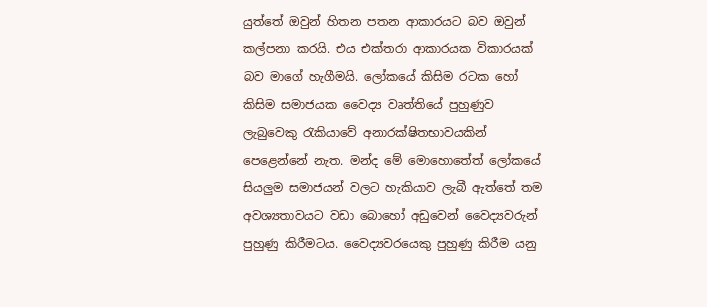යුත්තේ ඔවුන් හිතන පතන ආකාරයට බව ඔවුන් කල්පනා කරයි. එය එක්තරා ආකාරයක විකාරයක් බව මාගේ හැගීමයි. ලෝකයේ කිසිම රටක හෝ කිසිම සමාජයක වෛද්‍ය වෘත්තියේ පුහුණුව ලැබුවෙකු රැකියාවේ අනාරක්ෂිතභාවයකින් පෙළෙන්නේ නැත. මන්ද මේ මොහොතේත් ලෝකයේ සියලුම සමාජයන් වලට හැකියාව ලැබී ඇත්තේ තම අවශ්‍යතාවයට වඩා බොහෝ අඩුවෙන් වෛද්‍යවරුන් පුහුණු කිරීමටය. වෛද්‍යවරයෙකු පුහුණු කිරීම යනු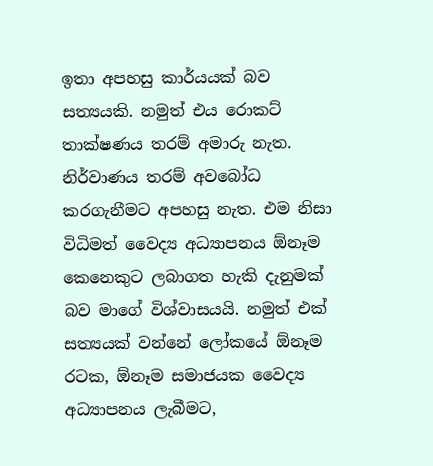ඉතා අපහසු කාර්යයක් බව සත්‍යයකි. නමුත් එය රොකට් තාක්ෂණය තරම් අමාරු නැත. නිර්වාණය තරම් අවබෝධ කරගැනීමට අපහසු නැත. එම නිසා විධිමත් වෛද්‍ය අධ්‍යාපනය ඕනෑම කෙනෙකුට ලබාගත හැකි දැනුමක් බව මාගේ විශ්වාසයයි. නමුත් එක් සත්‍යයක් වන්නේ ලෝකයේ ඕනෑම රටක, ඕනෑම සමාජයක වෛද්‍ය අධ්‍යාපනය ලැබීමට,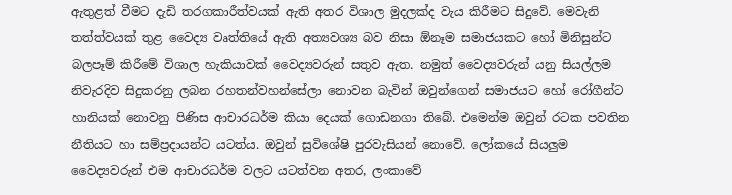ඇතුළත් වීමට දැඩි තරගකාරීත්වයක් ඇති අතර විශාල මුදලක්ද වැය කිරීමට සිදුවේ. මෙවැනි තත්ත්වයක් තුළ වෛද්‍ය වෘත්තියේ ඇති අත්‍යවශ්‍ය බව නිසා ඕනෑම සමාජයකට හෝ මිනිසුන්ට බලපෑම් කිරීමේ විශාල හැකියාවක් වෛද්‍යවරුන් සතුව ඇත. නමුත් වෛද්‍යවරුන් යනු සියල්ලම නිවැරදිව සිදුකරනු ලබන රහතන්වහන්සේලා නොවන බැවින් ඔවුන්ගෙන් සමාජයට හෝ රෝගීන්ට හානියක් නොවනු පිණිස ආචාරධර්ම කියා දෙයක් ගොඩනගා තිබේ. එමෙන්ම ඔවුන් රටක පවතින නීතියට හා සම්ප්‍රදායන්ට යටත්ය. ඔවුන් සුවිශේෂි පුරවැසියන් නොවේ. ලෝකයේ සියලුම වෛද්‍යවරුන් එම ආචාරධර්ම වලට යටත්වන අතර, ලංකාවේ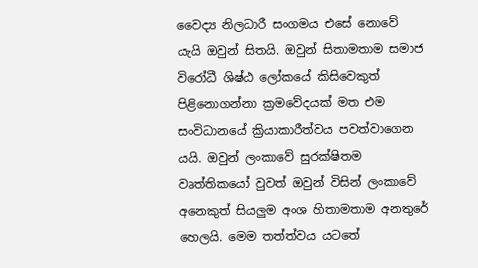වෛද්‍ය නිලධාරී සංගමය එසේ නොවේ යැයි ඔවුන් සිතයි. ඔවුන් සිතාමතාම සමාජ විරෝධී ශිෂ්ඨ ලෝකයේ කිසිවෙකුත් පිළිනොගන්නා ක්‍රමවේදයක් මත එම සංවිධානයේ ක්‍රියාකාරීත්වය පවත්වාගෙන යයි. ඔවුන් ලංකාවේ සුරක්ෂිතම වෘත්තිකයෝ වුවත් ඔවුන් විසින් ලංකාවේ අනෙකුත් සියලුම අංශ හිතාමතාම අනතුරේ හෙලයි. මෙම තත්ත්වය යටතේ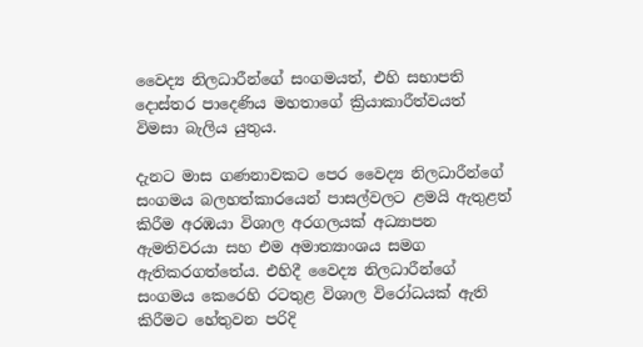වෛද්‍ය නිලධාරීන්ගේ සංගමයත්, එහි සභාපති දොස්තර පාදෙණිය මහතාගේ ක්‍රියාකාරීත්වයත් විමසා බැලිය යුතුය.

දැනට මාස ගණනාවකට පෙර වෛද්‍ය නිලධාරීන්ගේ සංගමය බලහත්කාරයෙන් පාසල්වලට ළමයි ඇතුළත් කිරීම අරඹයා විශාල අරගලයක් අධ්‍යාපන ඇමතිවරයා සහ එම අමාත්‍යාංශය සමග ඇතිකරගත්තේය. එහිදී වෛද්‍ය නිලධාරීන්ගේ සංගමය කෙරෙහි රටතුළ විශාල විරෝධයක් ඇති කිරීමට හේතුවන පරිදි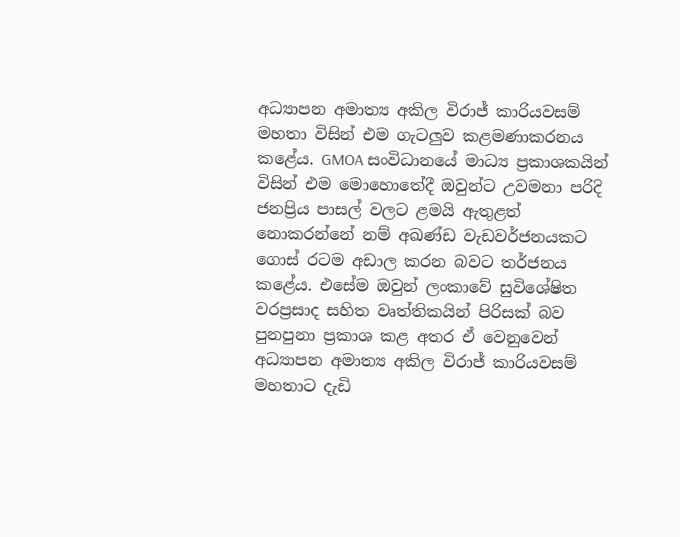අධ්‍යාපන අමාත්‍ය අකිල විරාජ් කාරියවසම් මහතා විසින් එම ගැටලුව කළමණාකරනය කළේය. GMOA සංවිධානයේ මාධ්‍ය ප්‍රකාශකයින් විසින් එම මොහොතේදී ඔවුන්ට උවමනා පරිදි ජනප්‍රිය පාසල් වලට ළමයි ඇතුළත් නොකරන්නේ නම් අඛණ්ඩ වැඩවර්ජනයකට ගොස් රටම අඩාල කරන බවට තර්ජනය කළේය. එසේම ඔවුන් ලංකාවේ සුවිශේෂිත වරප්‍රසාද සහිත වෘත්තිකයින් පිරිසක් බව පුනපුනා ප්‍රකාශ කළ අතර ඒ වෙනුවෙන් අධ්‍යාපන අමාත්‍ය අකිල විරාජ් කාරියවසම් මහතාට දැඩි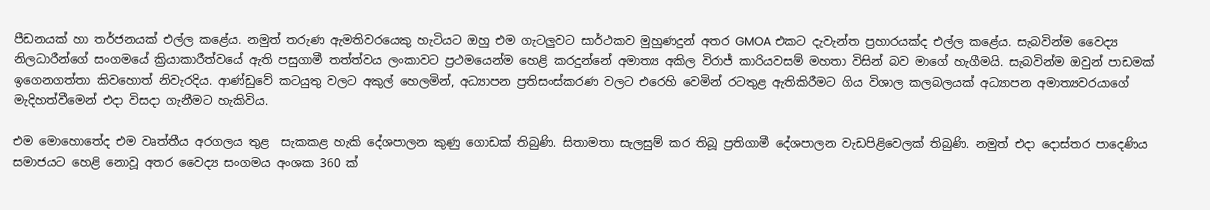පීඩනයක් හා තර්ජනයක් එල්ල කළේය. නමුත් තරුණ ඇමතිවරයෙකු හැටියට ඔහු එම ගැටලුවට සාර්ථකව මුහුණදුන් අතර GMOA එකට දැවැන්ත ප්‍රහාරයක්ද එල්ල කළේය. සැබවින්ම වෛද්‍ය නිලධාරීන්ගේ සංගමයේ ක්‍රියාකාරීත්වයේ ඇති පසුගාමී තත්ත්වය ලංකාවට ප්‍රථමයෙන්ම හෙළි කරදුන්නේ අමාත්‍ය අකිල විරාජ් කාරියවසම් මහතා විසින් බව මාගේ හැගීමයි. සැබවින්ම ඔවුන් පාඩමක් ඉගෙනගත්තා කිවහොත් නිවැරදිය. ආණ්ඩුවේ කටයුතු වලට අකුල් හෙලමින්, අධ්‍යාපන ප්‍රතිසංස්කරණ වලට එරෙහි වෙමින් රටතුළ ඇතිකිරීමට ගිය විශාල කලබලයක් අධ්‍යාපන අමාත්‍යවරයාගේ මැදිහත්වීමෙන් එදා විසදා ගැනීමට හැකිවිය.

එම මොහොතේද එම වෘත්තීය අරගලය තුළ  සැකකළ හැකි දේශපාලන කුණු ගොඩක් තිබුණි. සිතාමතා සැලසුම් කර තිබූ ප්‍රතිගාමී දේශපාලන වැඩපිළිවෙලක් තිබුණි. නමුත් එදා දොස්තර පාදෙණිය සමාජයට හෙළි නොවූ අතර වෛද්‍ය සංගමය අංශක 360 ක්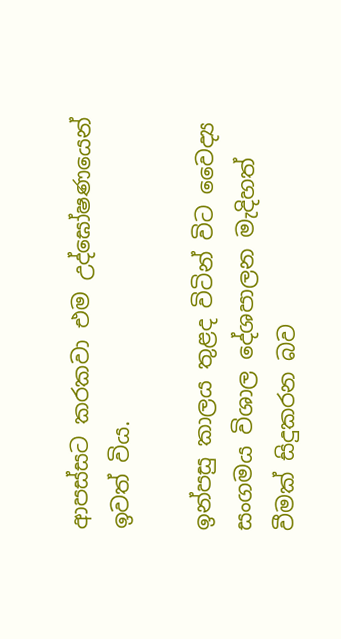ආපස්සට කරකවා එම උද්ඝෝෂණයෙන් ඉවත් විය.

ඉන්පසු කාලය තුළද විටින් විට වෛද්‍ය සංගමය විශාල දේශපාලන මැදිහත් වීමක් සිදුකරන බව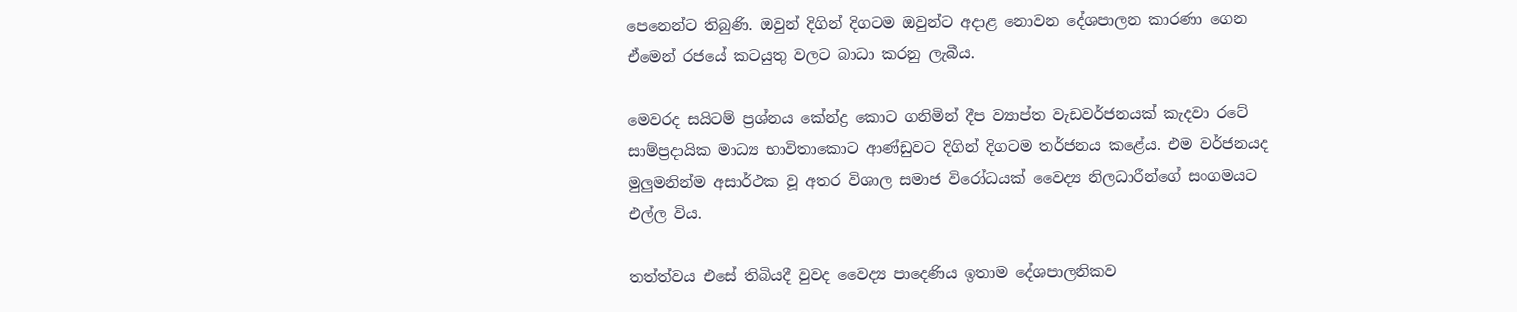පෙනෙන්ට තිබුණි. ඔවුන් දිගින් දිගටම ඔවුන්ට අදාළ නොවන දේශපාලන කාරණා ගෙන ඒමෙන් රජයේ කටයුතු වලට බාධා කරනු ලැබීය.

මෙවරද සයිටම් ප්‍රශ්නය කේන්ද්‍ර කොට ගනිමින් දීප ව්‍යාප්ත වැඩවර්ජනයක් කැදවා රටේ සාම්ප්‍රදායික මාධ්‍ය භාවිතාකොට ආණ්ඩුවට දිගින් දිගටම තර්ජනය කළේය. එම වර්ජනයද මුලුමනින්ම අසාර්ථක වූ අතර විශාල සමාජ විරෝධයක් වෛද්‍ය නිලධාරීන්ගේ සංගමයට එල්ල විය.

තත්ත්වය එසේ තිබියදී වුවද වෛද්‍ය පාදෙණිය ඉතාම දේශපාලනිකව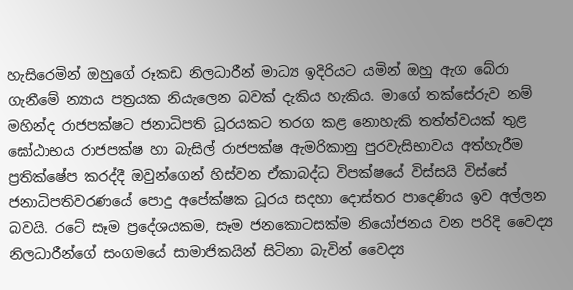හැසිරෙමින් ඔහුගේ රූකඩ නිලධාරීන් මාධ්‍ය ඉදිරියට යමින් ඔහු ඇග බේරා ගැනීමේ න්‍යාය පත්‍රයක නියැලෙන බවක් දැකිය හැකිය. මාගේ තක්සේරුව නම් මහින්ද රාජපක්ෂට ජනාධිපති ධූරයකට තරග කළ නොහැකි තත්ත්වයක් තුළ ඝෝඨාභය රාජපක්ෂ හා බැසිල් රාජපක්ෂ ඇමරිකානු පුරවැසිභාවය අත්හැරීම ප්‍රතික්ෂේප කරද්දී ඔවුන්ගෙන් හිස්වන ඒකාබද්ධ විපක්ෂයේ විස්සයි විස්සේ ජනාධිපතිවරණයේ පොදු අපේක්ෂක ධූරය සදහා දොස්තර පාදෙණිය ඉව අල්ලන බවයි. රටේ සෑම ප්‍රදේශයකම, සෑම ජනකොටසක්ම නියෝජනය වන පරිදි වෛද්‍ය නිලධාරීන්ගේ සංගමයේ සාමාජිකයින් සිටිනා බැවින් වෛද්‍ය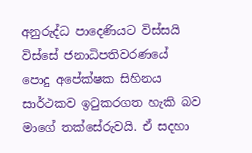අනුරුද්ධ පාදෙණියට විස්සයි විස්සේ ජනාධිපතිවරණයේ පොදු අපේක්ෂක සිහිනය සාර්ථකව ඉටුකරගත හැකි බව මාගේ තක්සේරුවයි. ඒ සදහා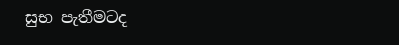සුභ පැතීමටද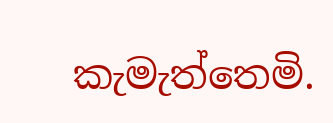කැමැත්තෙමි.